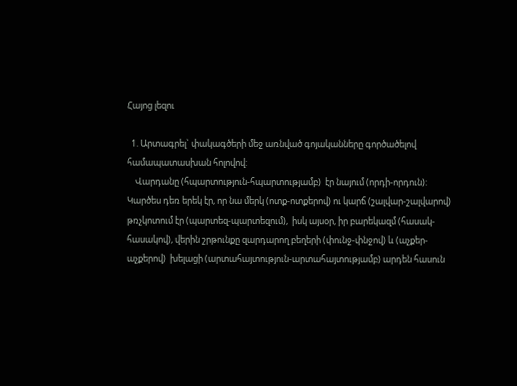Հայոց լեզու

  1. Արտագրել` փակագծերի մեջ առնված գոյականները գործածելով համապատասխան հոլովով:
    Վարդանը (հպարտություն-հպարտությամբ)  էր նայում (որդի-որդուն): Կարծես դեռ երեկ էր, որ նա մերկ (ոտք-ոտքերով) ու կարճ (շալվար-շալվարով)  թռչկոտում էր (պարտեզ-պարտեզում),  իսկ այսօր, իր բարեկազմ (հասակ-հասակով), վերին շրթունքը զարդարող բեղերի (փունջ-փնջով) և (աչքեր-աչքերով)  խելացի (արտահայտություն-արտահայտությամբ) արդեն հասուն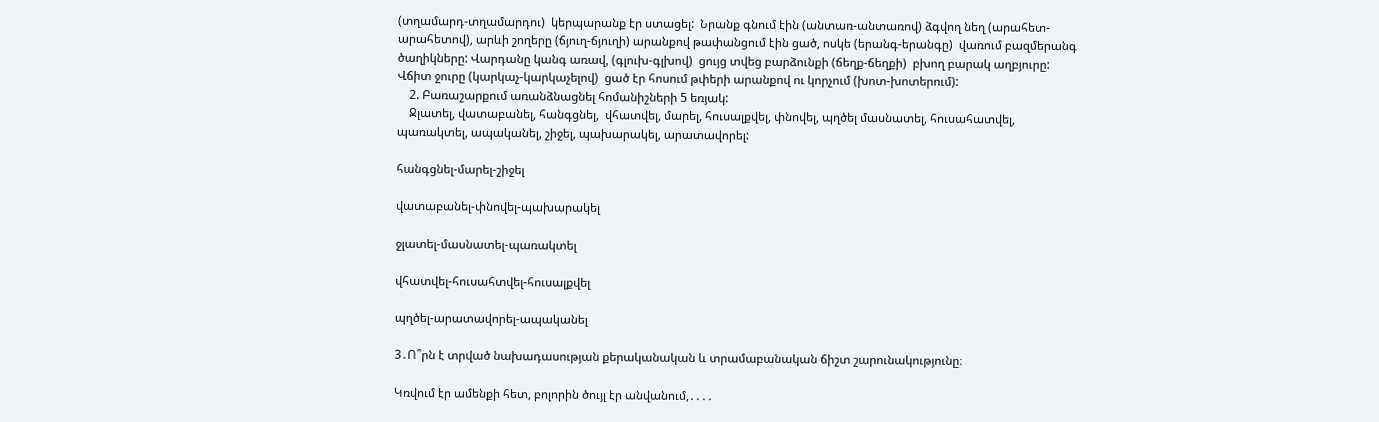(տղամարդ-տղամարդու)  կերպարանք էր ստացել:  Նրանք գնում էին (անտառ-անտառով) ձգվող նեղ (արահետ-արահետով), արևի շողերը (ճյուղ-ճյուղի) արանքով թափանցում էին ցած, ոսկե (երանգ-երանգը)  վառում բազմերանգ ծաղիկները: Վարդանը կանգ առավ, (գլուխ-գլխով)  ցույց տվեց բարձունքի (ճեղք-ճեղքի)  բխող բարակ աղբյուրը: Վճիտ ջուրը (կարկաչ-կարկաչելով)  ցած էր հոսում թփերի արանքով ու կորչում (խոտ-խոտերում):
    2. Բառաշարքում առանձնացնել հոմանիշների 5 եռյակ:
    Ջլատել, վատաբանել, հանգցնել,  վհատվել, մարել, հուսալքվել, փնովել, պղծել մասնատել, հուսահատվել, պառակտել, ապականել, շիջել, պախարակել, արատավորել:

հանգցնել-մարել-շիջել

վատաբանել-փնովել-պախարակել

ջլատել-մասնատել-պառակտել

վհատվել-հուսահտվել-հուսալքվել

պղծել-արատավորել-ապականել

3․Ո՞րն է տրված նախադասության քերականական և տրամաբանական ճիշտ շարունակությունը։

Կռվում էր ամենքի հետ, բոլորին ծույլ էր անվանում,․․․․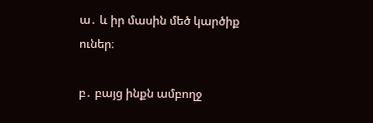ա․ և իր մասին մեծ կարծիք ուներ։

բ․ բայց ինքն ամբողջ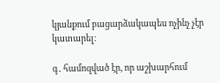կյանքում բացարձակապես ոչինչ չէր կատարել։

գ․ համոզված էր, որ աշխարհում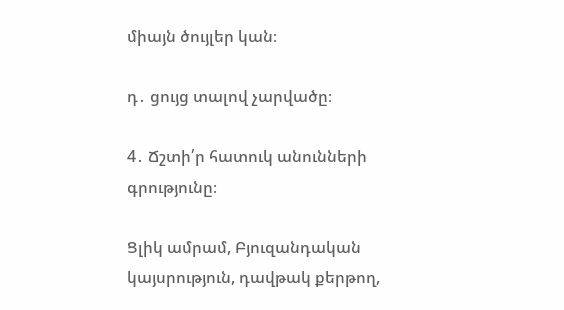միայն ծույլեր կան։

դ․ ցույց տալով չարվածը։

4․ Ճշտի՛ր հատուկ անունների գրությունը։

Ցլիկ ամրամ, Բյուզանդական կայսրություն, դավթակ քերթող,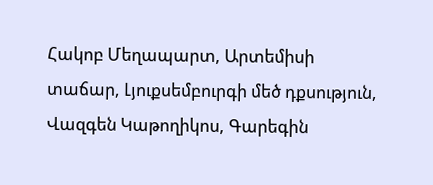Հակոբ Մեղապարտ, Արտեմիսի տաճար, Լյուքսեմբուրգի մեծ դքսություն, Վազգեն Կաթողիկոս, Գարեգին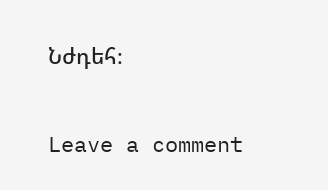Նժդեհ։

Leave a comment